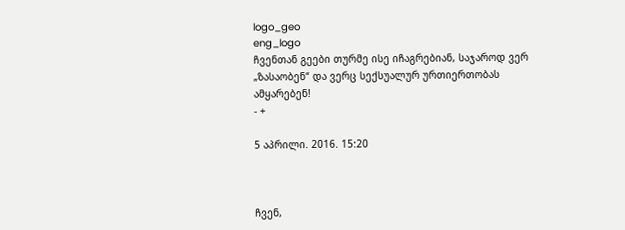logo_geo
eng_logo
ჩვენთან გეები თურმე ისე იჩაგრებიან, საჯაროდ ვერ „ზასაობენ“ და ვერც სექსუალურ ურთიერთობას ამყარებენ!
- +

5 აპრილი. 2016. 15:20



ჩვენ,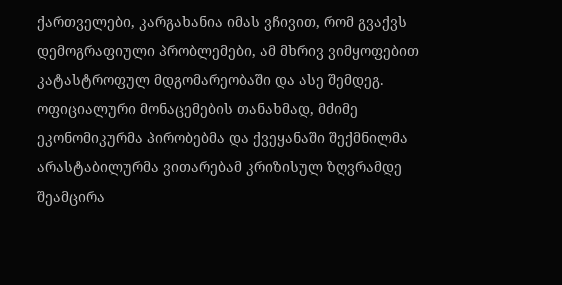ქართველები, კარგახანია იმას ვჩივით, რომ გვაქვს დემოგრაფიული პრობლემები, ამ მხრივ ვიმყოფებით კატასტროფულ მდგომარეობაში და ასე შემდეგ. ოფიციალური მონაცემების თანახმად, მძიმე ეკონომიკურმა პირობებმა და ქვეყანაში შექმნილმა არასტაბილურმა ვითარებამ კრიზისულ ზღვრამდე შეამცირა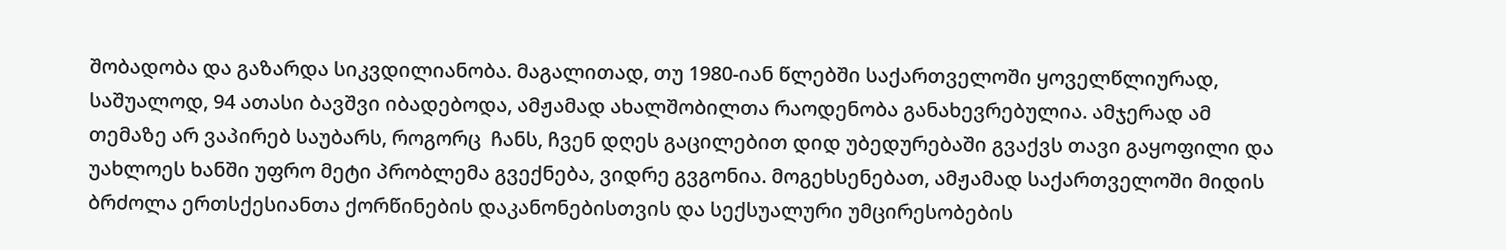შობადობა და გაზარდა სიკვდილიანობა. მაგალითად, თუ 1980-იან წლებში საქართველოში ყოველწლიურად, საშუალოდ, 94 ათასი ბავშვი იბადებოდა, ამჟამად ახალშობილთა რაოდენობა განახევრებულია. ამჯერად ამ თემაზე არ ვაპირებ საუბარს, როგორც  ჩანს, ჩვენ დღეს გაცილებით დიდ უბედურებაში გვაქვს თავი გაყოფილი და უახლოეს ხანში უფრო მეტი პრობლემა გვექნება, ვიდრე გვგონია. მოგეხსენებათ, ამჟამად საქართველოში მიდის ბრძოლა ერთსქესიანთა ქორწინების დაკანონებისთვის და სექსუალური უმცირესობების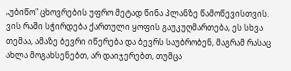„უბიწო" ცხოვრების უფრო მეტად წინა პლანზე წამოწევისთვის. ვის რაში სჭირდება ქართული ყოფის გაუკუღმართება, ეს სხვა თემაა, ამაზე ბევრი იწერება და ბევრს საუბრობენ, მაგრამ რასაც ახლა მოგახსენებთ, არ დაიჯერებთ, თუმცა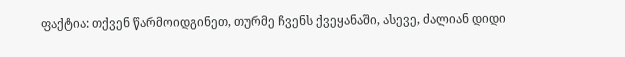ფაქტია: თქვენ წარმოიდგინეთ, თურმე ჩვენს ქვეყანაში, ასევე, ძალიან დიდი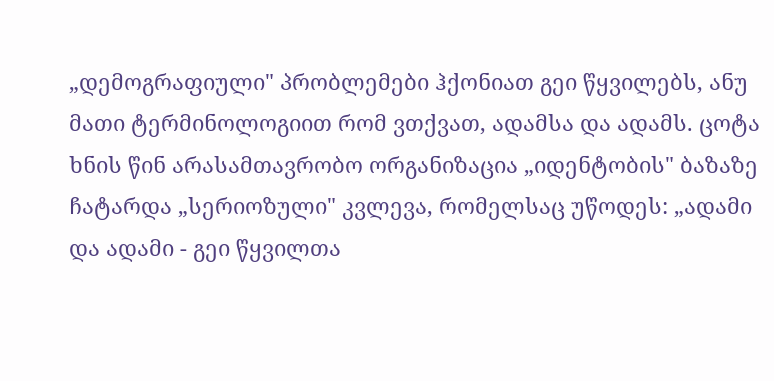„დემოგრაფიული" პრობლემები ჰქონიათ გეი წყვილებს, ანუ მათი ტერმინოლოგიით რომ ვთქვათ, ადამსა და ადამს. ცოტა ხნის წინ არასამთავრობო ორგანიზაცია „იდენტობის" ბაზაზე ჩატარდა „სერიოზული" კვლევა, რომელსაც უწოდეს: „ადამი და ადამი - გეი წყვილთა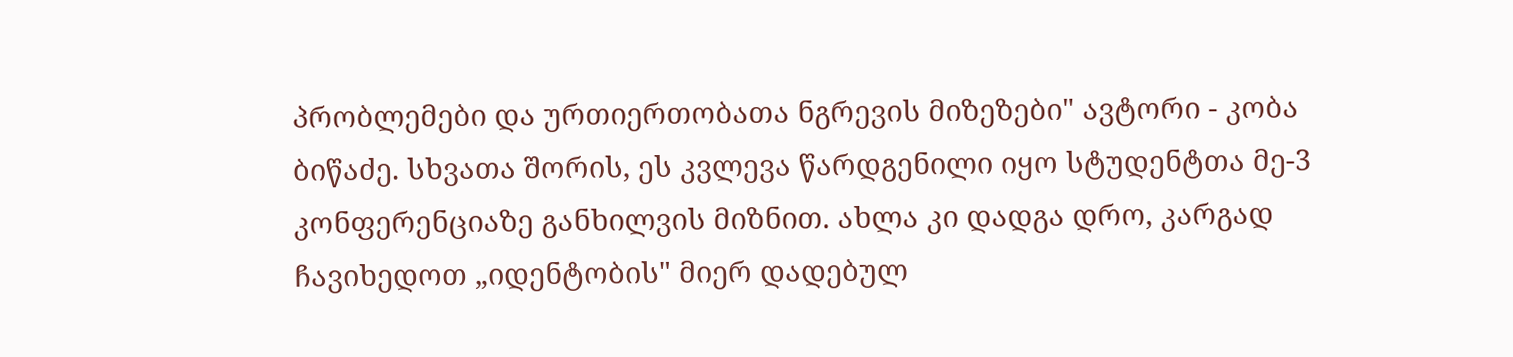პრობლემები და ურთიერთობათა ნგრევის მიზეზები" ავტორი - კობა ბიწაძე. სხვათა შორის, ეს კვლევა წარდგენილი იყო სტუდენტთა მე-3 კონფერენციაზე განხილვის მიზნით. ახლა კი დადგა დრო, კარგად ჩავიხედოთ „იდენტობის" მიერ დადებულ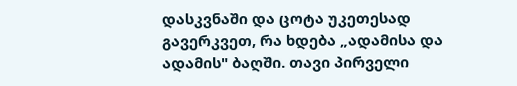დასკვნაში და ცოტა უკეთესად გავერკვეთ, რა ხდება „ადამისა და ადამის" ბაღში. თავი პირველი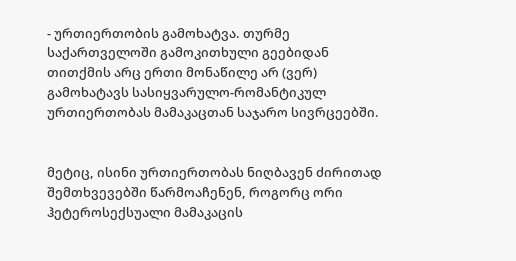- ურთიერთობის გამოხატვა. თურმე საქართველოში გამოკითხული გეებიდან თითქმის არც ერთი მონაწილე არ (ვერ) გამოხატავს სასიყვარულო-რომანტიკულ ურთიერთობას მამაკაცთან საჯარო სივრცეებში.


მეტიც, ისინი ურთიერთობას ნიღბავენ ძირითად შემთხვევებში წარმოაჩენენ, როგორც ორი ჰეტეროსექსუალი მამაკაცის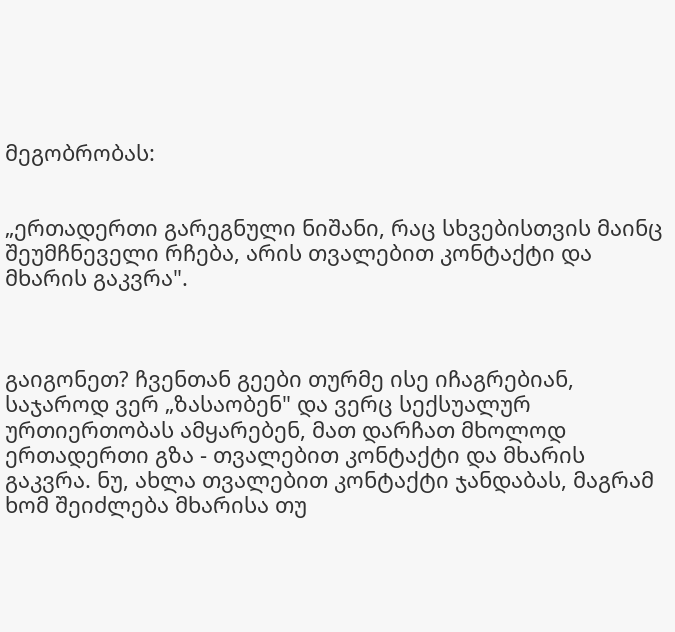მეგობრობას:


„ერთადერთი გარეგნული ნიშანი, რაც სხვებისთვის მაინც შეუმჩნეველი რჩება, არის თვალებით კონტაქტი და მხარის გაკვრა".



გაიგონეთ? ჩვენთან გეები თურმე ისე იჩაგრებიან, საჯაროდ ვერ „ზასაობენ" და ვერც სექსუალურ ურთიერთობას ამყარებენ, მათ დარჩათ მხოლოდ ერთადერთი გზა - თვალებით კონტაქტი და მხარის გაკვრა. ნუ, ახლა თვალებით კონტაქტი ჯანდაბას, მაგრამ ხომ შეიძლება მხარისა თუ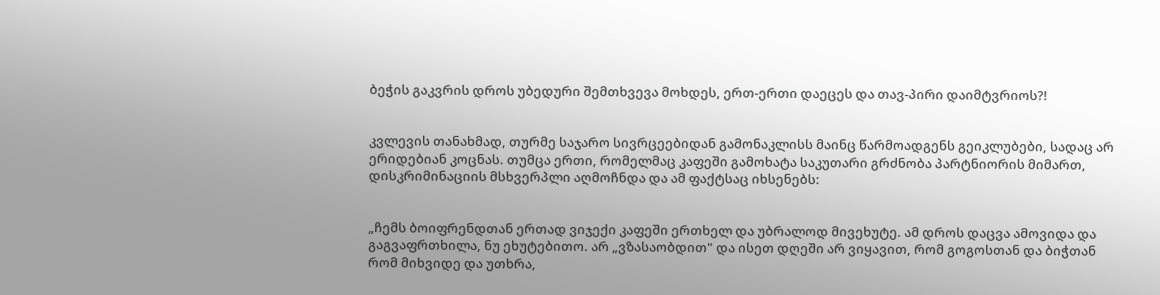ბეჭის გაკვრის დროს უბედური შემთხვევა მოხდეს, ერთ-ერთი დაეცეს და თავ-პირი დაიმტვრიოს?!


კვლევის თანახმად, თურმე საჯარო სივრცეებიდან გამონაკლისს მაინც წარმოადგენს გეიკლუბები, სადაც არ ერიდებიან კოცნას. თუმცა ერთი, რომელმაც კაფეში გამოხატა საკუთარი გრძნობა პარტნიორის მიმართ, დისკრიმინაციის მსხვერპლი აღმოჩნდა და ამ ფაქტსაც იხსენებს:


„ჩემს ბოიფრენდთან ერთად ვიჯექი კაფეში ერთხელ და უბრალოდ მივეხუტე. ამ დროს დაცვა ამოვიდა და გაგვაფრთხილა, ნუ ეხუტებითო. არ „ვზასაობდით" და ისეთ დღეში არ ვიყავით, რომ გოგოსთან და ბიჭთან რომ მიხვიდე და უთხრა,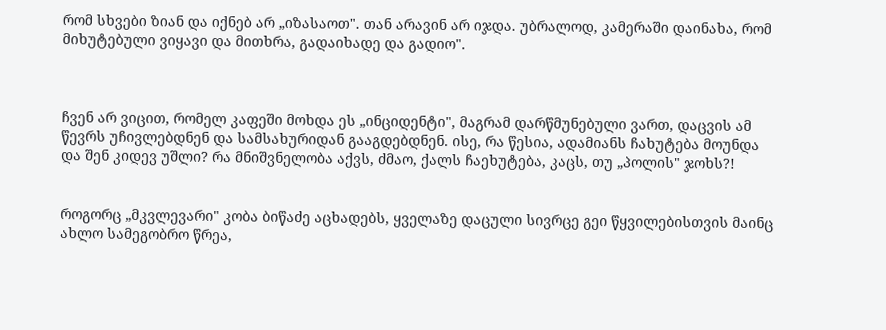რომ სხვები ზიან და იქნებ არ „იზასაოთ". თან არავინ არ იჯდა. უბრალოდ, კამერაში დაინახა, რომ მიხუტებული ვიყავი და მითხრა, გადაიხადე და გადიო".



ჩვენ არ ვიცით, რომელ კაფეში მოხდა ეს „ინციდენტი", მაგრამ დარწმუნებული ვართ, დაცვის ამ წევრს უჩივლებდნენ და სამსახურიდან გააგდებდნენ. ისე, რა წესია, ადამიანს ჩახუტება მოუნდა და შენ კიდევ უშლი? რა მნიშვნელობა აქვს, ძმაო, ქალს ჩაეხუტება, კაცს, თუ „პოლის" ჯოხს?!


როგორც „მკვლევარი" კობა ბიწაძე აცხადებს, ყველაზე დაცული სივრცე გეი წყვილებისთვის მაინც ახლო სამეგობრო წრეა,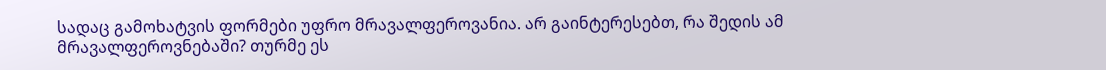სადაც გამოხატვის ფორმები უფრო მრავალფეროვანია. არ გაინტერესებთ, რა შედის ამ მრავალფეროვნებაში? თურმე ეს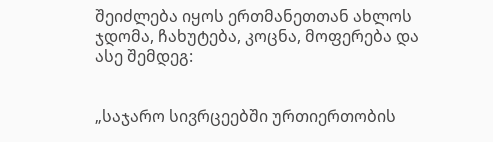შეიძლება იყოს ერთმანეთთან ახლოს ჯდომა, ჩახუტება, კოცნა, მოფერება და ასე შემდეგ:


„საჯარო სივრცეებში ურთიერთობის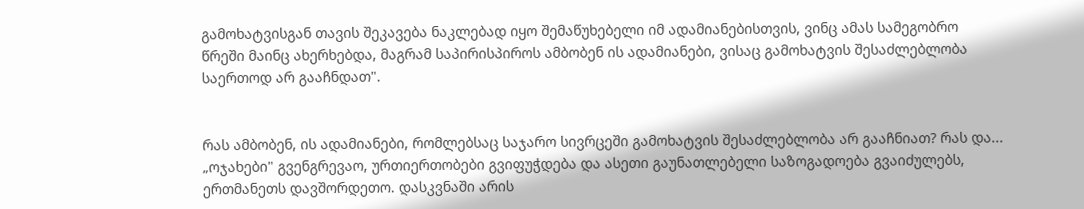გამოხატვისგან თავის შეკავება ნაკლებად იყო შემაწუხებელი იმ ადამიანებისთვის, ვინც ამას სამეგობრო წრეში მაინც ახერხებდა, მაგრამ საპირისპიროს ამბობენ ის ადამიანები, ვისაც გამოხატვის შესაძლებლობა საერთოდ არ გააჩნდათ".


რას ამბობენ, ის ადამიანები, რომლებსაც საჯარო სივრცეში გამოხატვის შესაძლებლობა არ გააჩნიათ? რას და... „ოჯახები" გვენგრევაო, ურთიერთობები გვიფუჭდება და ასეთი გაუნათლებელი საზოგადოება გვაიძულებს, ერთმანეთს დავშორდეთო. დასკვნაში არის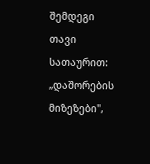შემდეგი თავი სათაურით: „დაშორების მიზეზები",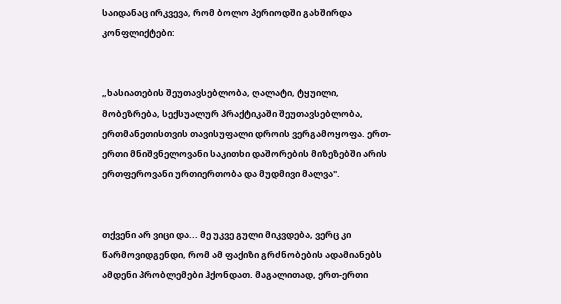საიდანაც ირკვევა, რომ ბოლო პერიოდში გახშირდა კონფლიქტები:


„ხასიათების შეუთავსებლობა, ღალატი, ტყუილი, მობეზრება, სექსუალურ პრაქტიკაში შეუთავსებლობა, ერთმანეთისთვის თავისუფალი დროის ვერგამოყოფა. ერთ-ერთი მნიშვნელოვანი საკითხი დაშორების მიზეზებში არის ერთფეროვანი ურთიერთობა და მუდმივი მალვა".


თქვენი არ ვიცი და... მე უკვე გული მიკვდება, ვერც კი წარმოვიდგენდი, რომ ამ ფაქიზი გრძნობების ადამიანებს ამდენი პრობლემები ჰქონდათ. მაგალითად, ერთ-ერთი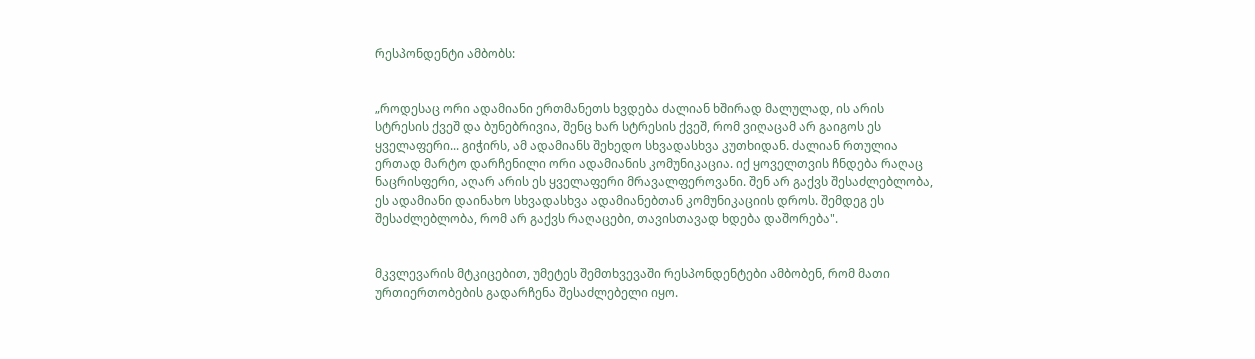რესპონდენტი ამბობს:


„როდესაც ორი ადამიანი ერთმანეთს ხვდება ძალიან ხშირად მალულად, ის არის სტრესის ქვეშ და ბუნებრივია, შენც ხარ სტრესის ქვეშ, რომ ვიღაცამ არ გაიგოს ეს ყველაფერი... გიჭირს, ამ ადამიანს შეხედო სხვადასხვა კუთხიდან. ძალიან რთულია ერთად მარტო დარჩენილი ორი ადამიანის კომუნიკაცია. იქ ყოველთვის ჩნდება რაღაც ნაცრისფერი, აღარ არის ეს ყველაფერი მრავალფეროვანი. შენ არ გაქვს შესაძლებლობა, ეს ადამიანი დაინახო სხვადასხვა ადამიანებთან კომუნიკაციის დროს. შემდეგ ეს შესაძლებლობა, რომ არ გაქვს რაღაცები, თავისთავად ხდება დაშორება".


მკვლევარის მტკიცებით, უმეტეს შემთხვევაში რესპონდენტები ამბობენ, რომ მათი ურთიერთობების გადარჩენა შესაძლებელი იყო.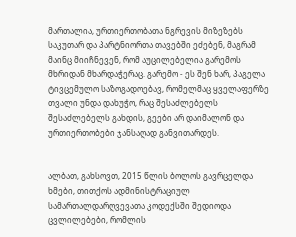მართალია, ურთიერთობათა ნგრევის მიზეზებს საკუთარ და პარტნიორთა თავებში ეძებენ, მაგრამ მაინც მიიჩნევენ, რომ აუცილებელია გარემოს მხრიდან მხარდაჭერაც. გარემო - ეს შენ ხარ, პაგელა ტივცემულო საზოგადოებავ, რომელმაც ყველაფერზე თვალი უნდა დახუჭო, რაც შესაძლებელს შესაძლებელს გახდის, გეები არ დაიმალონ და ურთიერთობები ჯანსაღად განვითარდეს.


ალბათ, გახსოვთ, 2015 წლის ბოლოს გავრცელდა ხმები, თითქოს ადმინისტრაციულ სამართალდარღვევათა კოდექსში შედიოდა ცვლილებები, რომლის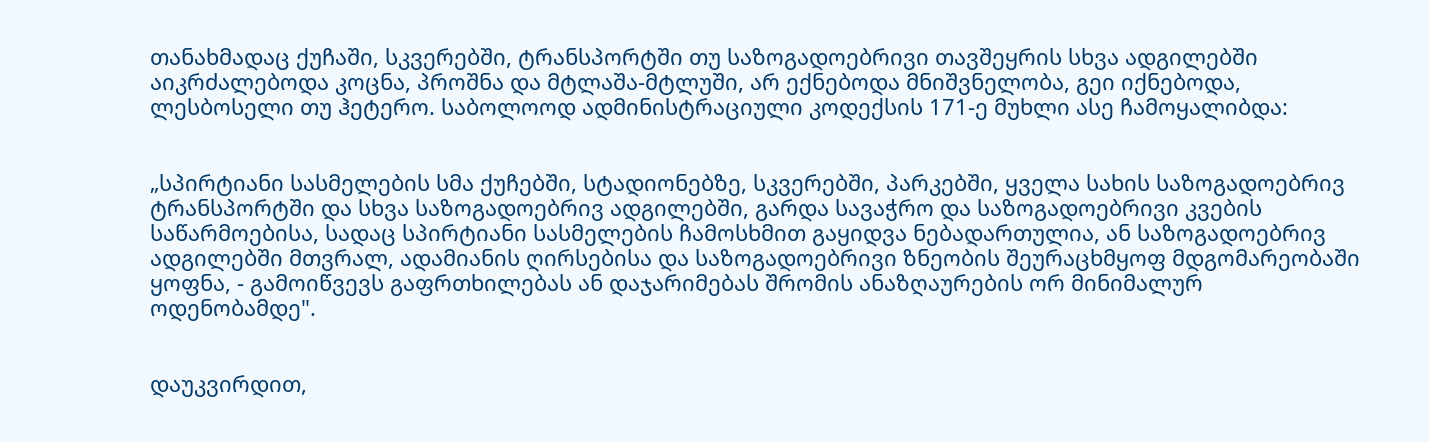თანახმადაც ქუჩაში, სკვერებში, ტრანსპორტში თუ საზოგადოებრივი თავშეყრის სხვა ადგილებში აიკრძალებოდა კოცნა, პროშნა და მტლაშა-მტლუში, არ ექნებოდა მნიშვნელობა, გეი იქნებოდა, ლესბოსელი თუ ჰეტერო. საბოლოოდ ადმინისტრაციული კოდექსის 171-ე მუხლი ასე ჩამოყალიბდა:


„სპირტიანი სასმელების სმა ქუჩებში, სტადიონებზე, სკვერებში, პარკებში, ყველა სახის საზოგადოებრივ ტრანსპორტში და სხვა საზოგადოებრივ ადგილებში, გარდა სავაჭრო და საზოგადოებრივი კვების საწარმოებისა, სადაც სპირტიანი სასმელების ჩამოსხმით გაყიდვა ნებადართულია, ან საზოგადოებრივ ადგილებში მთვრალ, ადამიანის ღირსებისა და საზოგადოებრივი ზნეობის შეურაცხმყოფ მდგომარეობაში ყოფნა, - გამოიწვევს გაფრთხილებას ან დაჯარიმებას შრომის ანაზღაურების ორ მინიმალურ ოდენობამდე".


დაუკვირდით,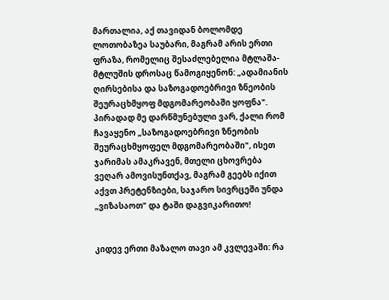მართალია, აქ თავიდან ბოლომდე ლოთობაზეა საუბარი, მაგრამ არის ერთი ფრაზა, რომელიც შესაძლებელია მტლაშა-მტლუშის დროსაც წამოგიყენონ: „ადამიანის ღირსებისა და საზოგადოებრივი ზნეობის შეურაცხმყოფ მდგომარეობაში ყოფნა". პირადად მე დარწმუნებული ვარ, ქალი რომ ჩავაყენო „საზოგადოებრივი ზნეობის შეურაცხმყოფელ მდგომარეობაში", ისეთ ჯარიმას ამაკრავენ, მთელი ცხოვრება ვეღარ ამოვისუნთქავ, მაგრამ გეებს იქით აქვთ პრეტენზიები, საჯარო სივრცეში უნდა „ვიზასაოთ" და ტაში დაგვიკარითო!


კიდევ ერთი მაზალო თავი ამ კვლევაში: რა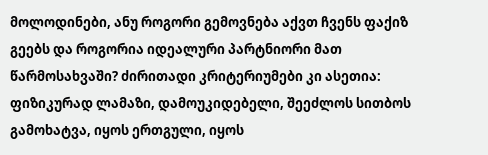მოლოდინები, ანუ როგორი გემოვნება აქვთ ჩვენს ფაქიზ გეებს და როგორია იდეალური პარტნიორი მათ წარმოსახვაში? ძირითადი კრიტერიუმები კი ასეთია: ფიზიკურად ლამაზი, დამოუკიდებელი, შეეძლოს სითბოს გამოხატვა, იყოს ერთგული, იყოს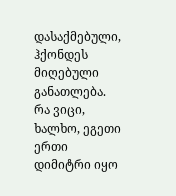დასაქმებული, ჰქონდეს მიღებული განათლება. რა ვიცი, ხალხო, ეგეთი ერთი დიმიტრი იყო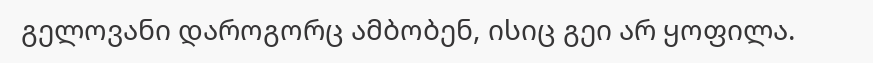გელოვანი დაროგორც ამბობენ, ისიც გეი არ ყოფილა.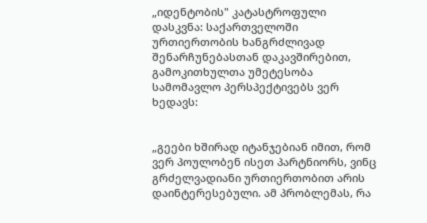„იდენტობის" კატასტროფული დასკვნა: საქართველოში ურთიერთობის ხანგრძლივად შენარჩუნებასთან დაკავშირებით, გამოკითხულთა უმეტესობა სამომავლო პერსპექტივებს ვერ ხედავს:


„გეები ხშირად იტანჯებიან იმით, რომ ვერ პოულობენ ისეთ პარტნიორს, ვინც გრძელვადიანი ურთიერთობით არის დაინტერესებული. ამ პრობლემას, რა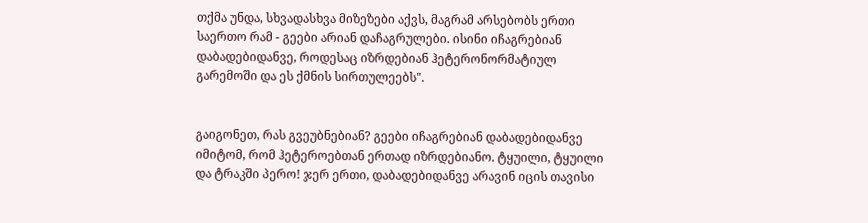თქმა უნდა, სხვადასხვა მიზეზები აქვს, მაგრამ არსებობს ერთი საერთო რამ - გეები არიან დაჩაგრულები. ისინი იჩაგრებიან დაბადებიდანვე, როდესაც იზრდებიან ჰეტერონორმატიულ გარემოში და ეს ქმნის სირთულეებს".


გაიგონეთ, რას გვეუბნებიან? გეები იჩაგრებიან დაბადებიდანვე იმიტომ, რომ ჰეტეროებთან ერთად იზრდებიანო. ტყუილი, ტყუილი და ტრაკში პერო! ჯერ ერთი, დაბადებიდანვე არავინ იცის თავისი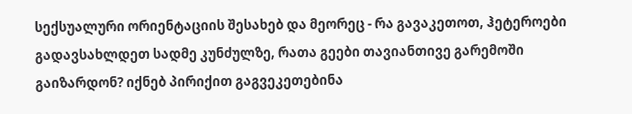სექსუალური ორიენტაციის შესახებ და მეორეც - რა გავაკეთოთ, ჰეტეროები გადავსახლდეთ სადმე კუნძულზე, რათა გეები თავიანთივე გარემოში გაიზარდონ? იქნებ პირიქით გაგვეკეთებინა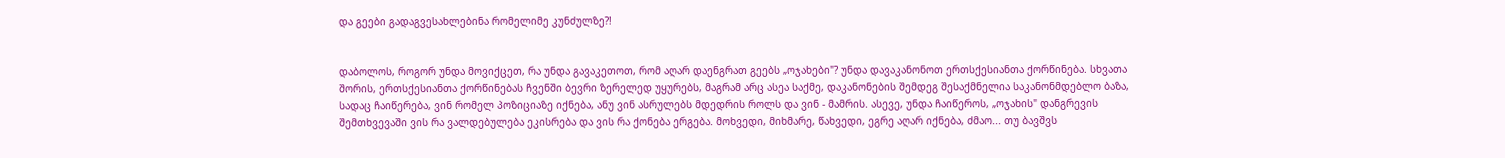და გეები გადაგვესახლებინა რომელიმე კუნძულზე?!


დაბოლოს, როგორ უნდა მოვიქცეთ, რა უნდა გავაკეთოთ, რომ აღარ დაენგრათ გეებს „ოჯახები"? უნდა დავაკანონოთ ერთსქესიანთა ქორწინება. სხვათა შორის, ერთსქესიანთა ქორწინებას ჩვენში ბევრი ზერელედ უყურებს, მაგრამ არც ასეა საქმე, დაკანონების შემდეგ შესაქმნელია საკანონმდებლო ბაზა, სადაც ჩაიწერება, ვინ რომელ პოზიციაზე იქნება, ანუ ვინ ასრულებს მდედრის როლს და ვინ - მამრის. ასევე, უნდა ჩაიწეროს, „ოჯახის" დანგრევის შემთხვევაში ვის რა ვალდებულება ეკისრება და ვის რა ქონება ერგება. მოხვედი, მიხმარე, წახვედი, ეგრე აღარ იქნება, ძმაო... თუ ბავშვს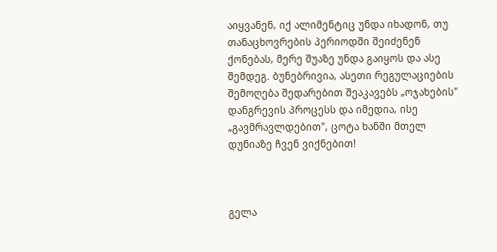აიყვანენ, იქ ალიმენტიც უნდა იხადონ, თუ თანაცხოვრების პერიოდში შეიძენენ ქონებას, მერე შუაზე უნდა გაიყოს და ასე შემდეგ. ბუნებრივია, ასეთი რეგულაციების შემოღება შედარებით შეაკავებს „ოჯახების" დანგრევის პროცესს და იმედია, ისე „გავმრავლდებით", ცოტა ხანში მთელ დუნიაზე ჩვენ ვიქნებით!



გელა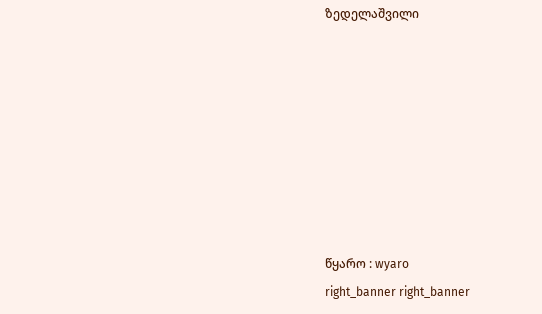ზედელაშვილი








წყარო : wyaro
right_banner right_banner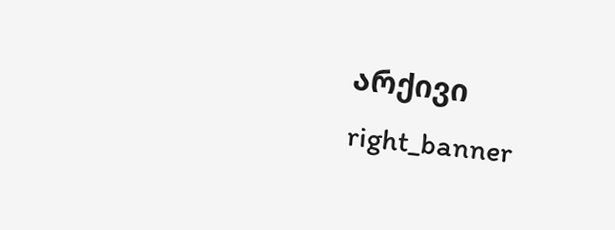არქივი
right_banner